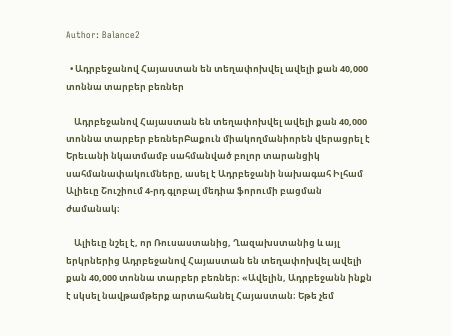Author: Balance2

  • Ադրբեջանով Հայաստան են տեղափոխվել ավելի քան 40,000 տոննա տարբեր բեռներ

    Ադրբեջանով Հայաստան են տեղափոխվել ավելի քան 40,000 տոննա տարբեր բեռներԲաքուն միակողմանիորեն վերացրել է Երեւանի նկատմամբ սահմանված բոլոր տարանցիկ սահմանափակումները, ասել է Ադրբեջանի նախագահ Իլհամ Ալիեւը Շուշիում 4-րդ գլոբալ մեդիա ֆորումի բացման ժամանակ։

    Ալիեւը նշել է, որ Ռուսաստանից, Ղազախստանից և այլ երկրներից Ադրբեջանով Հայաստան են տեղափոխվել ավելի քան 40,000 տոննա տարբեր բեռներ։ «Ավելին, Ադրբեջանն ինքն է սկսել նավթամթերք արտահանել Հայաստան։ Եթե չեմ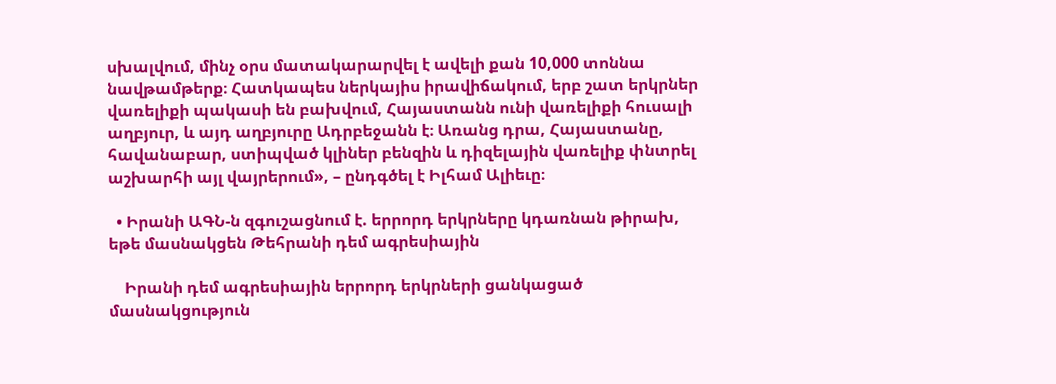սխալվում, մինչ օրս մատակարարվել է ավելի քան 10,000 տոննա նավթամթերք։ Հատկապես ներկայիս իրավիճակում, երբ շատ երկրներ վառելիքի պակասի են բախվում, Հայաստանն ունի վառելիքի հուսալի աղբյուր, և այդ աղբյուրը Ադրբեջանն է։ Առանց դրա, Հայաստանը, հավանաբար, ստիպված կլիներ բենզին և դիզելային վառելիք փնտրել աշխարհի այլ վայրերում», – ընդգծել է Իլհամ Ալիեւը։

  • Իրանի ԱԳՆ-ն զգուշացնում է. երրորդ երկրները կդառնան թիրախ, եթե մասնակցեն Թեհրանի դեմ ագրեսիային

    Իրանի դեմ ագրեսիային երրորդ երկրների ցանկացած մասնակցություն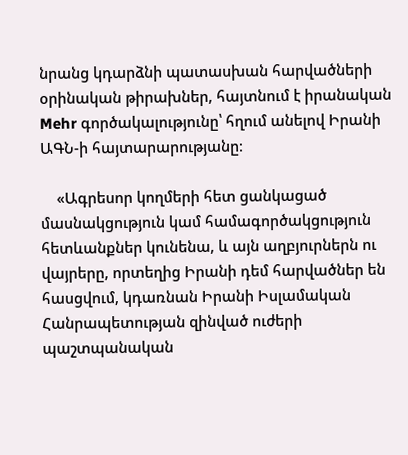նրանց կդարձնի պատասխան հարվածների օրինական թիրախներ, հայտնում է իրանական Mehr գործակալությունը՝ հղում անելով Իրանի ԱԳՆ-ի հայտարարությանը։

    «Ագրեսոր կողմերի հետ ցանկացած մասնակցություն կամ համագործակցություն հետևանքներ կունենա, և այն աղբյուրներն ու վայրերը, որտեղից Իրանի դեմ հարվածներ են հասցվում, կդառնան Իրանի Իսլամական Հանրապետության զինված ուժերի պաշտպանական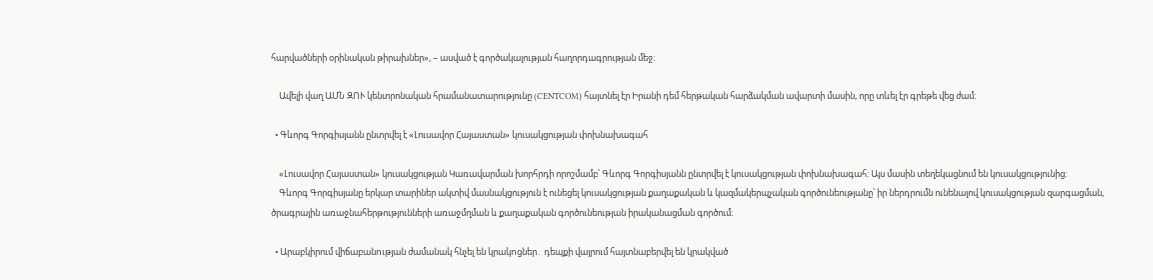հարվածների օրինական թիրախներ», – ասված է գործակալության հաղորդագրության մեջ։

    Ավելի վաղ ԱՄՆ ԶՈՒ կենտրոնական հրամանատարությունը (CENTCOM) հայտնել էր Իրանի դեմ հերթական հարձակման ավարտի մասին, որը տևել էր գրեթե վեց ժամ։

  • Գևորգ Գորգիսյանն ընտրվել է «Լուսավոր Հայաստան» կուսակցության փոխնախագահ

    «Լուսավոր Հայաստան» կուսակցության Կառավարման խորհրդի որոշմամբ՝ Գևորգ Գորգիսյանն ընտրվել է կուսակցության փոխնախագահ: Այս մասին տեղեկացնում են կուսակցությունից:
    Գևորգ Գորգիսյանը երկար տարիներ ակտիվ մասնակցություն է ունեցել կուսակցության քաղաքական և կազմակերպչական գործունեությանը՝ իր ներդրումն ունենալով կուսակցության զարգացման, ծրագրային առաջնահերթությունների առաջմղման և քաղաքական գործունեության իրականացման գործում։

  • Արաբկիրում վիճաբանnւթյան ժամանակ հնչել են կրակnցներ․ դեպքի վայրում հայտնաբերվել են կրակված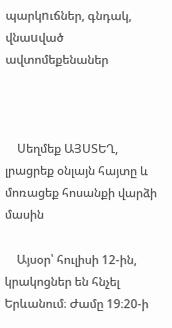պարկnւճներ, գնդակ, վնաuված ավտոմեքենաներ



    Սեղմեք ԱՅՍՏԵՂ, լրացրեք օնլայն հայտը և մոռացեք հոսանքի վարձի մասին

    Այսօր՝ հուլիսի 12-ին, կրակոցներ են հնչել Երևանում։ Ժամը 19։20-ի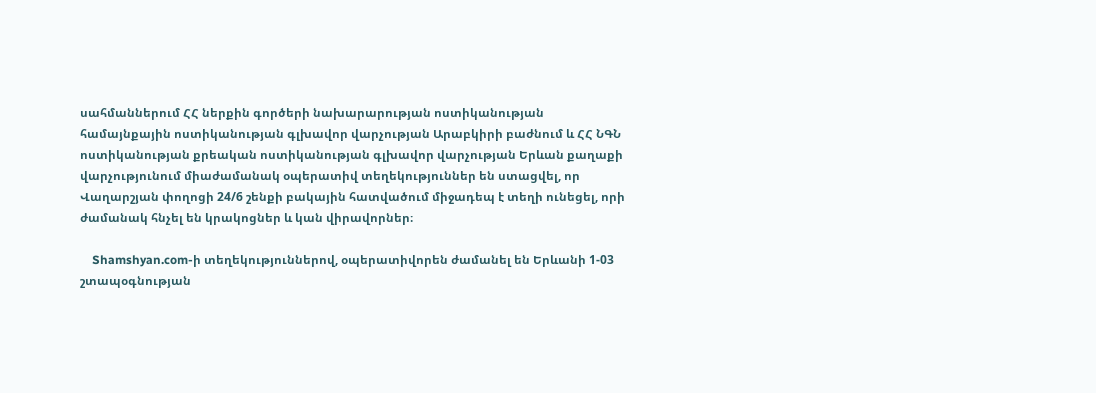սահմաններում ՀՀ ներքին գործերի նախարարության ոստիկանության համայնքային ոստիկանության գլխավոր վարչության Արաբկիրի բաժնում և ՀՀ ՆԳՆ ոստիկանության քրեական ոստիկանության գլխավոր վարչության Երևան քաղաքի վարչությունում միաժամանակ օպերատիվ տեղեկություններ են ստացվել, որ Վաղարշյան փողոցի 24/6 շենքի բակային հատվածում միջադեպ է տեղի ունեցել, որի ժամանակ հնչել են կրակոցներ և կան վիրավորներ։

    Shamshyan.com-ի տեղեկություններով, օպերատիվորեն ժամանել են Երևանի 1-03 շտապօգնության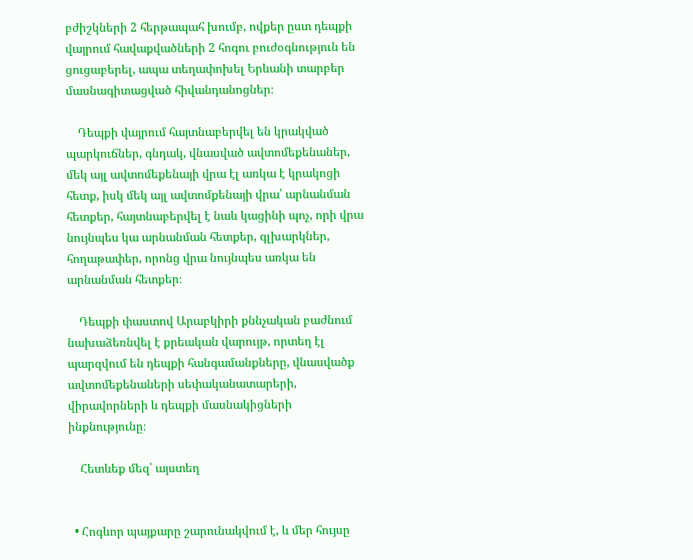բժիշկների 2 հերթապահ խումբ, ովքեր ըստ դեպքի վայրում հավաքվածների 2 հոգու բուժօգնություն են ցուցաբերել, ապա տեղափոխել Երևանի տարբեր մասնագիտացված հիվանդանոցներ։

    Դեպքի վայրում հայտնաբերվել են կրակված պարկուճներ, գնդակ, վնասված ավտոմեքենաներ, մեկ այլ ավտոմեքենայի վրա էլ առկա է կրակոցի հետք, իսկ մեկ այլ ավտոմքենայի վրա՝ արնանման հետքեր, հայտնաբերվել է նաև կացինի պոչ, որի վրա նույնպես կա արնանման հետքեր, գլխարկներ, հողաթափեր, որոնց վրա նույնպես առկա են արնանման հետքեր։

    Դեպքի փաստով Արաբկիրի քննչական բաժնում նախաձեռնվել է քրեական վարույթ, որտեղ էլ պարզվում են դեպքի հանգամանքները, վնասվածք ավտոմեքենաների սեփականատարերի, վիրավորների և դեպքի մասնակիցների ինքնությունը։

    Հետևեք մեզ՝ այստեղ


  • Հոգևոր պայքարը շարունակվում է, և մեր հույսը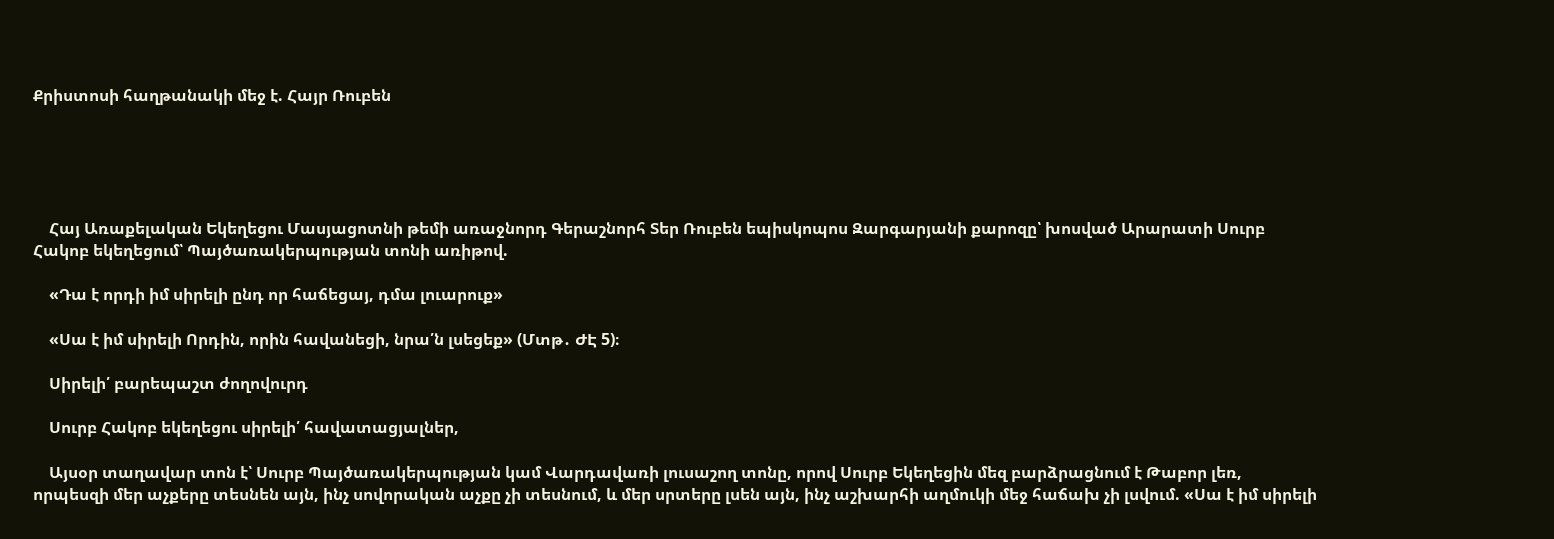Քրիստոսի հաղթանակի մեջ է. Հայր Ռուբեն





    Հայ Առաքելական Եկեղեցու Մասյացոտնի թեմի առաջնորդ Գերաշնորհ Տեր Ռուբեն եպիսկոպոս Զարգարյանի քարոզը՝ խոսված Արարատի Սուրբ Հակոբ եկեղեցում՝ Պայծառակերպության տոնի առիթով.

    «Դա է որդի իմ սիրելի ընդ որ հաճեցայ, դմա լուարուք»

    «Սա է իմ սիրելի Որդին, որին հավանեցի, նրա՛ն լսեցեք» (Մտթ․ ԺԷ 5)։

    Սիրելի՛ բարեպաշտ ժողովուրդ

    Սուրբ Հակոբ եկեղեցու սիրելի՛ հավատացյալներ,

    Այսօր տաղավար տոն է՝ Սուրբ Պայծառակերպության կամ Վարդավառի լուսաշող տոնը, որով Սուրբ Եկեղեցին մեզ բարձրացնում է Թաբոր լեռ, որպեսզի մեր աչքերը տեսնեն այն, ինչ սովորական աչքը չի տեսնում, և մեր սրտերը լսեն այն, ինչ աշխարհի աղմուկի մեջ հաճախ չի լսվում. «Սա է իմ սիրելի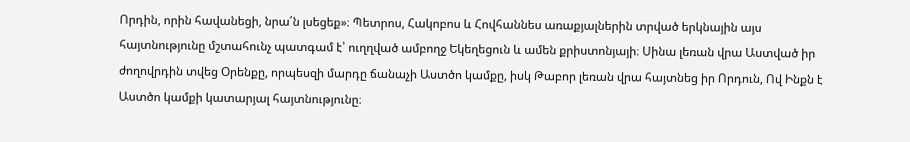Որդին, որին հավանեցի, նրա՛ն լսեցեք»։ Պետրոս, Հակոբոս և Հովհաննես առաքյալներին տրված երկնային այս հայտնությունը մշտահունչ պատգամ է՝ ուղղված ամբողջ Եկեղեցուն և ամեն քրիստոնյայի։ Սինա լեռան վրա Աստված իր ժողովրդին տվեց Օրենքը, որպեսզի մարդը ճանաչի Աստծո կամքը, իսկ Թաբոր լեռան վրա հայտնեց իր Որդուն, Ով Ինքն է Աստծո կամքի կատարյալ հայտնությունը։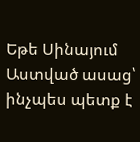Եթե Սինայում Աստված ասաց՝ ինչպես պետք է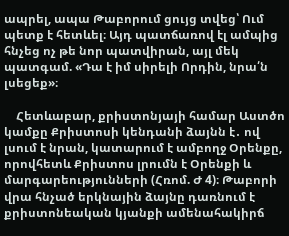ապրել, ապա Թաբորում ցույց տվեց՝ Ում պետք է հետևել։ Այդ պատճառով էլ ամպից հնչեց ոչ թե նոր պատվիրան, այլ մեկ պատգամ. «Դա է իմ սիրելի Որդին, նրա՛ն լսեցեք»։

    Հետևաբար, քրիստոնյայի համար Աստծո կամքը Քրիստոսի կենդանի ձայնն է․ ով լսում է նրան, կատարում է ամբողջ Օրենքը, որովհետև Քրիստոս լրումն է Օրենքի և մարգարեությունների (Հռոմ. Ժ 4)։ Թաբորի վրա հնչած երկնային ձայնը դառնում է քրիստոնեական կյանքի ամենահակիրճ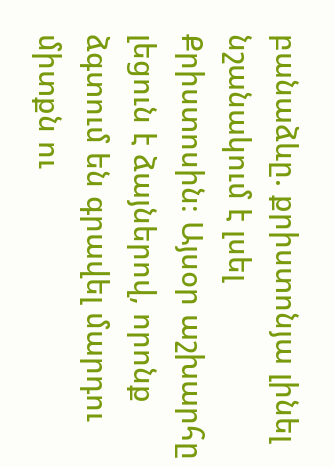բանաձևը. քրիստոնյա լինել նշանակում է լսել Քրիստոսին։ Այսօր աշխարհը լեցուն է ձայներով, որոնք ձգտում են գրավել մարդու միտքն ու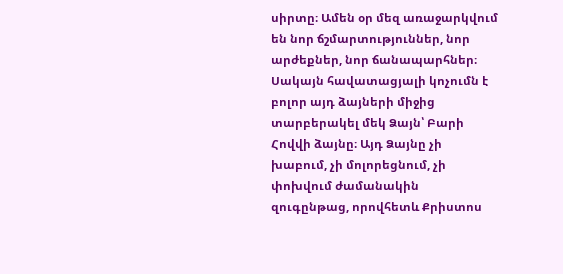սիրտը։ Ամեն օր մեզ առաջարկվում են նոր ճշմարտություններ, նոր արժեքներ, նոր ճանապարհներ։ Սակայն հավատացյալի կոչումն է բոլոր այդ ձայների միջից տարբերակել մեկ Ձայն՝ Բարի Հովվի ձայնը։ Այդ Ձայնը չի խաբում, չի մոլորեցնում, չի փոխվում ժամանակին զուգընթաց, որովհետև Քրիստոս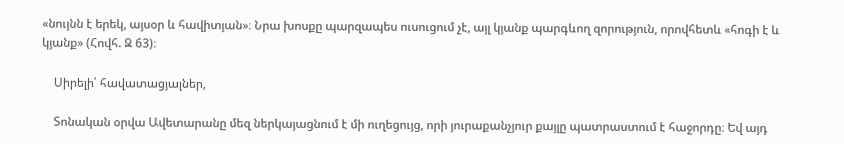«նույնն է երեկ, այսօր և հավիտյան»։ Նրա խոսքը պարզապես ուսուցում չէ, այլ կյանք պարգևող զորություն, որովհետև «հոգի է և կյանք» (Հովհ. Զ 63)։

    Սիրելի՛ հավատացյալներ,

    Տոնական օրվա Ավետարանը մեզ ներկայացնում է մի ուղեցույց, որի յուրաքանչյուր քայլը պատրաստում է հաջորդը։ Եվ այդ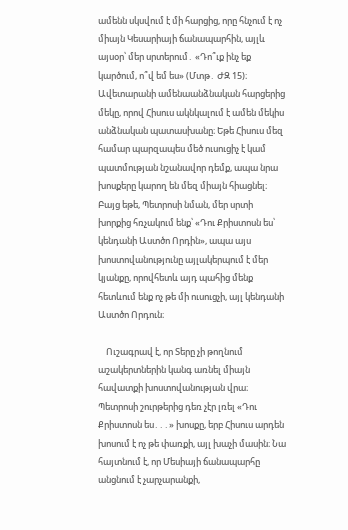ամենն սկսվում է մի հարցից, որը հնչում է ոչ միայն Կեսարիայի ճանապարհին, այլև այսօր՝ մեր սրտերում․ «Դո՞ւք ինչ եք կարծում, ո՞վ եմ ես» (Մտթ․ ԺԶ 15)։ Ավետարանի ամենաանձնական հարցերից մեկը, որով Հիսուս ակնկալում է ամեն մեկիս անձնական պատասխանը։ Եթե Հիսուս մեզ համար պարզապես մեծ ուսուցիչ է կամ պատմության նշանավոր դեմք, ապա նրա խոսքերը կարող են մեզ միայն հիացնել։ Բայց եթե, Պետրոսի նման, մեր սրտի խորքից հռչակում ենք՝ «Դու Քրիստոսն ես՝ կենդանի Աստծո Որդին», ապա այս խոստովանությունը այլակերպում է մեր կյանքը, որովհետև այդ պահից մենք հետևում ենք ոչ թե մի ուսուցչի, այլ կենդանի Աստծո Որդուն։

    Ուշագրավ է, որ Տերը չի թողնում աշակերտներին կանգ առնել միայն հավատքի խոստովանության վրա։ Պետրոսի շուրթերից դեռ չէր լռել «Դու Քրիստոսն ես․․․» խոսքը, երբ Հիսուս արդեն խոսում է ոչ թե փառքի, այլ խաչի մասին։ Նա հայտնում է, որ Մեսիայի ճանապարհը անցնում է չարչարանքի,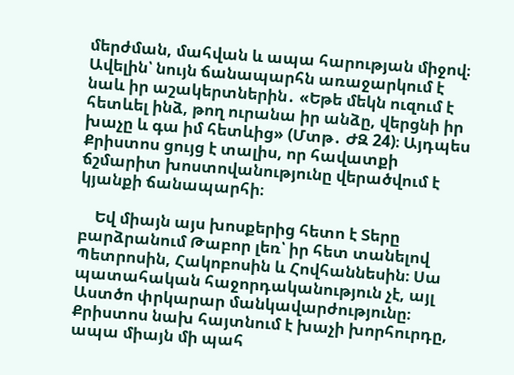մերժման, մահվան և ապա հարության միջով։ Ավելին՝ նույն ճանապարհն առաջարկում է նաև իր աշակերտներին․ «Եթե մեկն ուզում է հետևել ինձ, թող ուրանա իր անձը, վերցնի իր խաչը և գա իմ հետևից» (Մտթ․ ԺԶ 24)։ Այդպես Քրիստոս ցույց է տալիս, որ հավատքի ճշմարիտ խոստովանությունը վերածվում է կյանքի ճանապարհի։

    Եվ միայն այս խոսքերից հետո է Տերը բարձրանում Թաբոր լեռ՝ իր հետ տանելով Պետրոսին, Հակոբոսին և Հովհաննեսին։ Սա պատահական հաջորդականություն չէ, այլ Աստծո փրկարար մանկավարժությունը։ Քրիստոս նախ հայտնում է խաչի խորհուրդը, ապա միայն մի պահ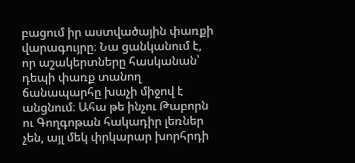բացում իր աստվածային փառքի վարագույրը։ Նա ցանկանում է, որ աշակերտները հասկանան՝ դեպի փառք տանող ճանապարհը խաչի միջով է անցնում։ Ահա թե ինչու Թաբորն ու Գողգոթան հակադիր լեռներ չեն, այլ մեկ փրկարար խորհրդի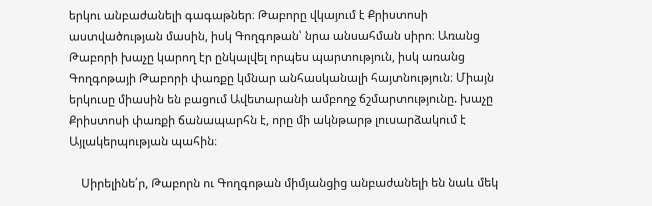երկու անբաժանելի գագաթներ։ Թաբորը վկայում է Քրիստոսի աստվածության մասին, իսկ Գողգոթան՝ նրա անսահման սիրո։ Առանց Թաբորի խաչը կարող էր ընկալվել որպես պարտություն, իսկ առանց Գողգոթայի Թաբորի փառքը կմնար անհասկանալի հայտնություն։ Միայն երկուսը միասին են բացում Ավետարանի ամբողջ ճշմարտությունը. խաչը Քրիստոսի փառքի ճանապարհն է, որը մի ակնթարթ լուսարձակում է Այլակերպության պահին։

    Սիրելինե՛ր, Թաբորն ու Գողգոթան միմյանցից անբաժանելի են նաև մեկ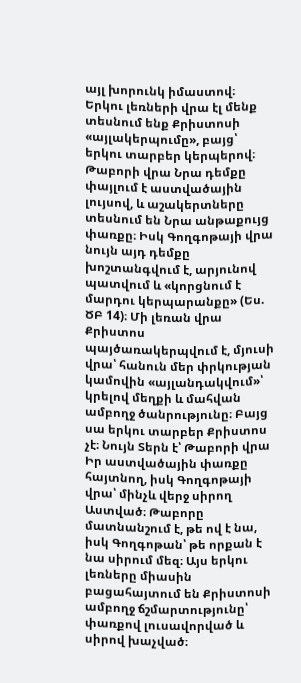այլ խորունկ իմաստով։ Երկու լեռների վրա էլ մենք տեսնում ենք Քրիստոսի «այլակերպումը», բայց՝ երկու տարբեր կերպերով։ Թաբորի վրա Նրա դեմքը փայլում է աստվածային լույսով, և աշակերտները տեսնում են Նրա անթաքույց փառքը։ Իսկ Գողգոթայի վրա նույն այդ դեմքը խոշտանգվում է, արյունով պատվում և «կորցնում է մարդու կերպարանքը» (Ես. ԾԲ 14)։ Մի լեռան վրա Քրիստոս պայծառակերպվում է, մյուսի վրա՝ հանուն մեր փրկության կամովին «այլանդակվում»՝ կրելով մեղքի և մահվան ամբողջ ծանրությունը։ Բայց սա երկու տարբեր Քրիստոս չէ։ Նույն Տերն է՝ Թաբորի վրա Իր աստվածային փառքը հայտնող, իսկ Գողգոթայի վրա՝ մինչև վերջ սիրող Աստված։ Թաբորը մատնանշում է, թե ով է նա, իսկ Գողգոթան՝ թե որքան է նա սիրում մեզ։ Այս երկու լեռները միասին բացահայտում են Քրիստոսի ամբողջ ճշմարտությունը՝ փառքով լուսավորված և սիրով խաչված։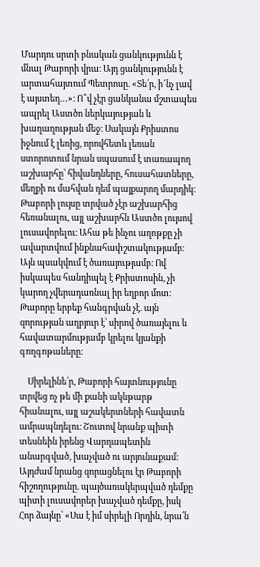Մարդու սրտի բնական ցանկությունն է մնալ Թաբորի վրա։ Այդ ցանկությունն է արտահայտում Պետրոսը. «Տե՛ր, ի՜նչ լավ է այստեղ…»։ Ո՞վ չէր ցանկանա մշտապես ապրել Աստծո ներկայության և խաղաղության մեջ։ Սակայն Քրիստոս իջնում է լեռից, որովհետև լեռան ստորոտում նրան սպասում է տառապող աշխարհը՝ հիվանդները, հուսահատները, մեղքի ու մահվան դեմ պայքարող մարդիկ։ Թաբորի լույսը տրված չէր աշխարհից հեռանալու, այլ աշխարհն Աստծո լույսով լուսավորելու։ Ահա թե ինչու աղոթքը չի ավարտվում ինքնահափշտակությամբ։ Այն պսակվում է ծառայությամբ։ Ով իսկապես հանդիպել է Քրիստոսին, չի կարող չվերադառնալ իր եղբոր մոտ։ Թաբորը երբեք հանգրվան չէ. այն զորության աղբյուր է՝ սիրով ծառայելու և հավատարմությամբ կրելու կյանքի գողգոթաները։

    Սիրելինե՛ր, Թաբորի հայտնությունը տրվեց ոչ թե մի քանի ակնթարթ հիանալու, այլ աշակերտների հավատն ամրապնդելու։ Շուտով նրանք պիտի տեսնեին իրենց Վարդապետին անարգված, խաչված ու արյունաքամ։ Այդժամ նրանց զորացնելու էր Թաբորի հիշողությունը. պայծառակերպված դեմքը պիտի լուսավորեր խաչված դեմքը, իսկ Հոր ձայնը՝ «Սա է իմ սիրելի Որդին, նրա՛ն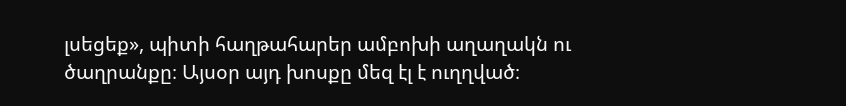լսեցեք», պիտի հաղթահարեր ամբոխի աղաղակն ու ծաղրանքը։ Այսօր այդ խոսքը մեզ էլ է ուղղված։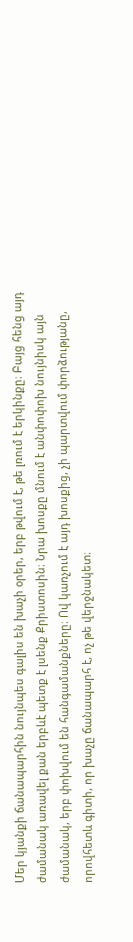Մեր կյանքի ճանապարհին նույնպես գալիս են խաչի օրեր, երբ թվում է, թե լռում է երկինքը։ Բայց հենց այդ ժամանակ առավել քան երբևէ պետք է լսենք Քրիստոսին։ Նրա խոսքը մնում է անփոփոխ նույնիսկ այն ժամանակ, երբ փոխվում են հանգամանքները։ Ով կառչում է այդ խոսքից, չի պարտվում փորձությանը, որովհետև գիտի, որ խաչը ճանապարհ է, ոչ թե վերջնակետ։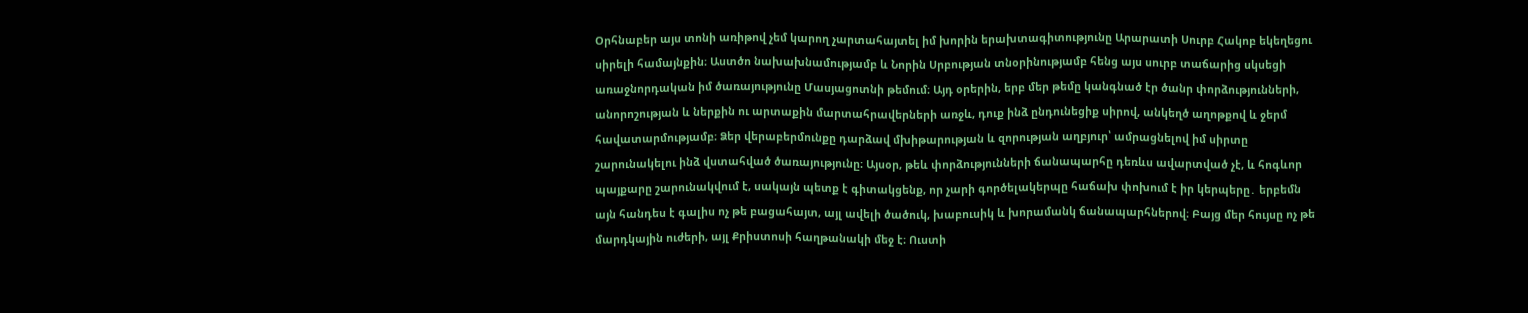Օրհնաբեր այս տոնի առիթով չեմ կարող չարտահայտել իմ խորին երախտագիտությունը Արարատի Սուրբ Հակոբ եկեղեցու սիրելի համայնքին։ Աստծո նախախնամությամբ և Նորին Սրբության տնօրինությամբ հենց այս սուրբ տաճարից սկսեցի առաջնորդական իմ ծառայությունը Մասյացոտնի թեմում։ Այդ օրերին, երբ մեր թեմը կանգնած էր ծանր փորձությունների, անորոշության և ներքին ու արտաքին մարտահրավերների առջև, դուք ինձ ընդունեցիք սիրով, անկեղծ աղոթքով և ջերմ հավատարմությամբ։ Ձեր վերաբերմունքը դարձավ մխիթարության և զորության աղբյուր՝ ամրացնելով իմ սիրտը շարունակելու ինձ վստահված ծառայությունը։ Այսօր, թեև փորձությունների ճանապարհը դեռևս ավարտված չէ, և հոգևոր պայքարը շարունակվում է, սակայն պետք է գիտակցենք, որ չարի գործելակերպը հաճախ փոխում է իր կերպերը․ երբեմն այն հանդես է գալիս ոչ թե բացահայտ, այլ ավելի ծածուկ, խաբուսիկ և խորամանկ ճանապարհներով։ Բայց մեր հույսը ոչ թե մարդկային ուժերի, այլ Քրիստոսի հաղթանակի մեջ է։ Ուստի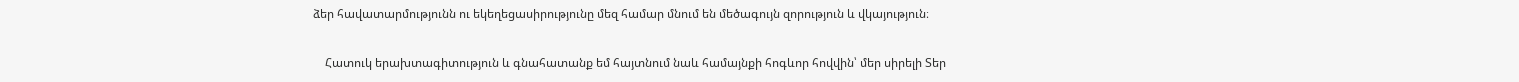ձեր հավատարմությունն ու եկեղեցասիրությունը մեզ համար մնում են մեծագույն զորություն և վկայություն։

    Հատուկ երախտագիտություն և գնահատանք եմ հայտնում նաև համայնքի հոգևոր հովվին՝ մեր սիրելի Տեր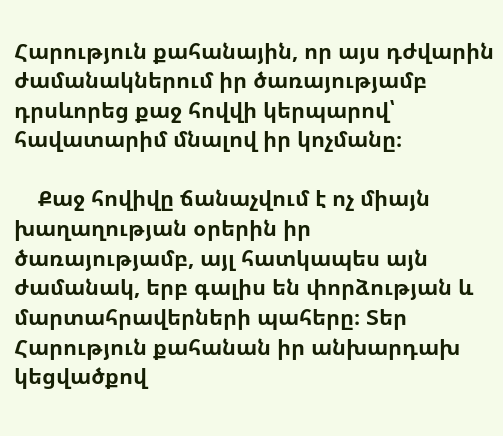Հարություն քահանային, որ այս դժվարին ժամանակներում իր ծառայությամբ դրսևորեց քաջ հովվի կերպարով՝ հավատարիմ մնալով իր կոչմանը։

    Քաջ հովիվը ճանաչվում է ոչ միայն խաղաղության օրերին իր ծառայությամբ, այլ հատկապես այն ժամանակ, երբ գալիս են փորձության և մարտահրավերների պահերը։ Տեր Հարություն քահանան իր անխարդախ կեցվածքով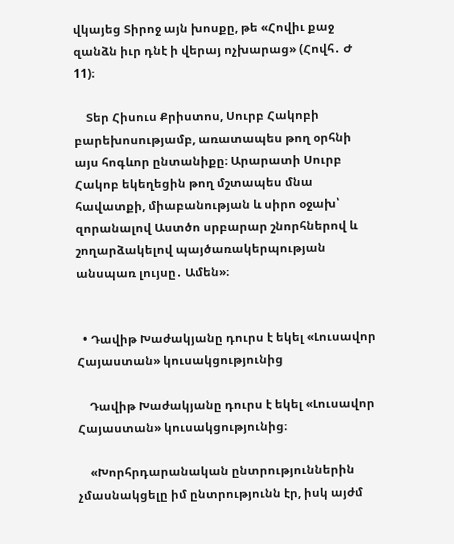վկայեց Տիրոջ այն խոսքը, թե «Հովիւ քաջ զանձն իւր դնէ ի վերայ ոչխարաց» (Հովհ․ Ժ 11)։

    Տեր Հիսուս Քրիստոս, Սուրբ Հակոբի բարեխոսությամբ, առատապես թող օրհնի այս հոգևոր ընտանիքը։ Արարատի Սուրբ Հակոբ եկեղեցին թող մշտապես մնա հավատքի, միաբանության և սիրո օջախ՝ զորանալով Աստծո սրբարար շնորհներով և շողարձակելով պայծառակերպության անսպառ լույսը․ Ամեն»։


  • Դավիթ Խաժակյանը դուրս է եկել «Լուսավոր Հայաստան» կուսակցությունից

    Դավիթ Խաժակյանը դուրս է եկել «Լուսավոր Հայաստան» կուսակցությունից։

    «Խորհրդարանական ընտրություններին չմասնակցելը իմ ընտրությունն էր, իսկ այժմ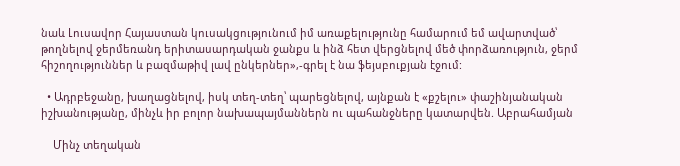նաև Լուսավոր Հայաստան կուսակցությունում իմ առաքելությունը համարում եմ ավարտված՝ թողնելով ջերմեռանդ երիտասարդական ջանքս և ինձ հետ վերցնելով մեծ փորձառություն, ջերմ հիշողություններ և բազմաթիվ լավ ընկերներ»,-գրել է նա ֆեյսբուքյան էջում:

  • Ադրբեջանը, խաղացնելով, իսկ տեղ-տեղ՝ պարեցնելով, այնքան է «քշելու» փաշինյանական իշխանությանը, մինչև իր բոլոր նախապայմաններն ու պահանջները կատարվեն. Աբրահամյան

    Մինչ տեղական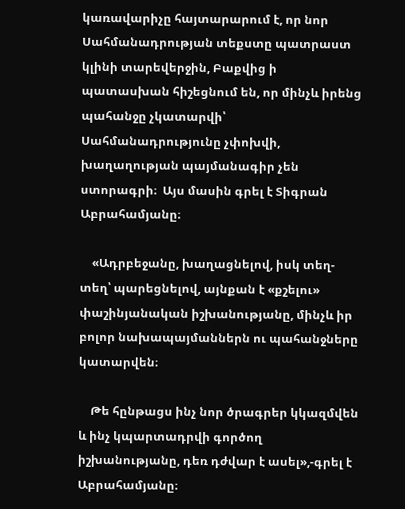կառավարիչը հայտարարում է, որ նոր Սահմանադրության տեքստը պատրաստ կլինի տարեվերջին, Բաքվից ի պատասխան հիշեցնում են, որ մինչև իրենց պահանջը չկատարվի՝ Սահմանադրությունը չփոխվի, խաղաղության պայմանագիր չեն ստորագրի։  Այս մասին գրել է Տիգրան Աբրահամյանը։

    «Ադրբեջանը, խաղացնելով, իսկ տեղ-տեղ՝ պարեցնելով, այնքան է «քշելու» փաշինյանական իշխանությանը, մինչև իր բոլոր նախապայմաններն ու պահանջները կատարվեն։

    Թե հընթացս ինչ նոր ծրագրեր կկազմվեն և ինչ կպարտադրվի գործող իշխանությանը, դեռ դժվար է ասել»,-գրել է  Աբրահամյանը։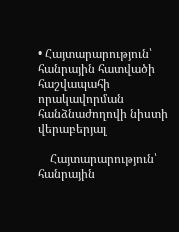• Հայտարարություն՝ հանրային հատվածի հաշվապահի որակավորման հանձնաժողովի նիստի վերաբերյալ

    Հայտարարություն՝ հանրային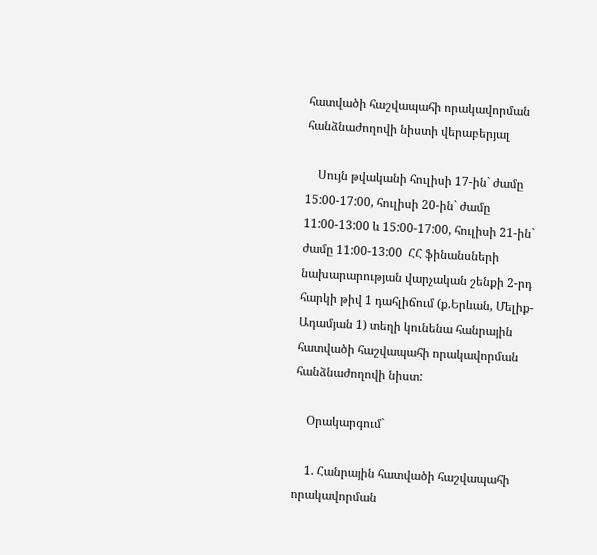հատվածի հաշվապահի որակավորման հանձնաժողովի նիստի վերաբերյալ

    Սույն թվականի հուլիսի 17-ին` ժամը 15:00-17:00, հուլիսի 20-ին` ժամը 11:00-13:00 և 15:00-17:00, հուլիսի 21-ին` ժամը 11:00-13:00  ՀՀ ֆինանսների նախարարության վարչական շենքի 2-րդ հարկի թիվ 1 դահլիճում (ք.Երևան, Մելիք-Ադամյան 1) տեղի կունենա հանրային հատվածի հաշվապահի որակավորման հանձնաժողովի նիստ:

    Օրակարգում`

    1. Հանրային հատվածի հաշվապահի որակավորման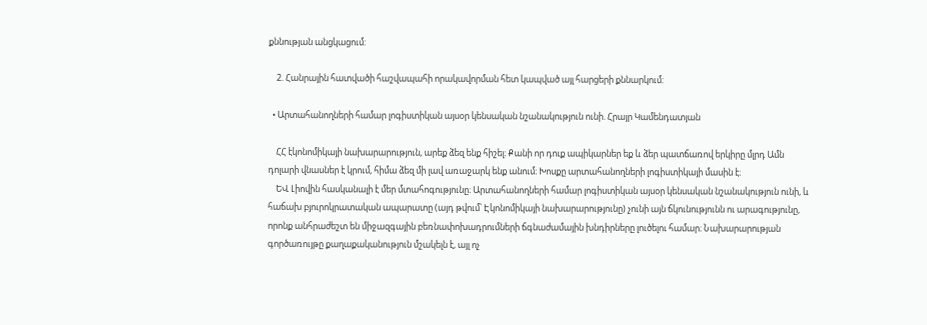քննության անցկացում:

    2. Հանրային հատվածի հաշվապահի որակավորման հետ կապված այլ հարցերի քննարկում:

  • Արտահանողների համար լոգիստիկան այսօր կենսական նշանակություն ունի. Հրայր Կամենդատյան

    ՀՀ էկոնոմիկայի նախարարություն, արեք ձեզ ենք հիշել։ Քանի որ դուք ապիկարներ եք և ձեր պատճառով երկիրը մլրդ Ամն դոլարի վնասներ է կրում, հիմա ձեզ մի լավ առաջարկ ենք անում։ Խոսքը արտահանողների լոգիստիկայի մասին է։
    ԵՎ Լիովին հասկանալի է մեր մտահոգությունը։ Արտահանողների համար լոգիստիկան այսօր կենսական նշանակություն ունի, և հաճախ բյուրոկրատական ապարատը (այդ թվում՝ Էկոնոմիկայի նախարարությունը) չունի այն ճկունությունն ու արագությունը, որոնք անհրաժեշտ են միջազգային բեռնափոխադրումների ճգնաժամային խնդիրները լուծելու համար։ Նախարարության գործառույթը քաղաքականություն մշակելն է, այլ ոչ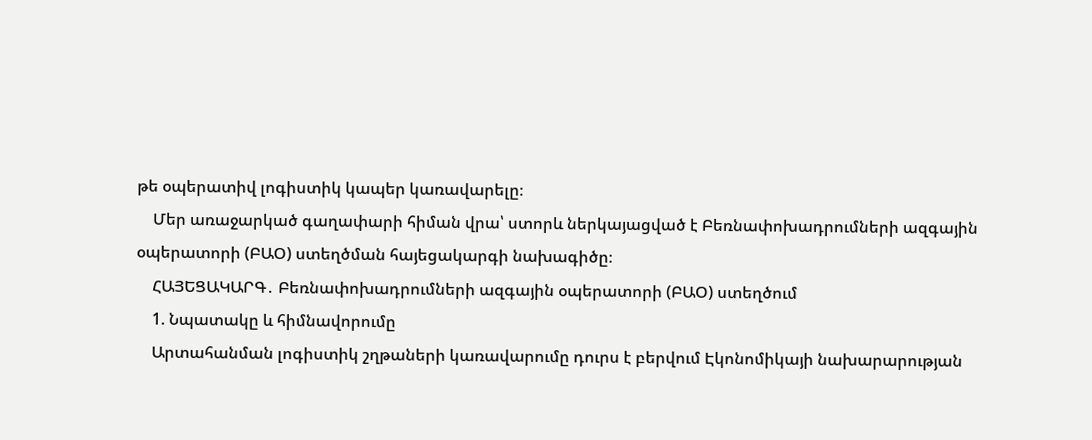թե օպերատիվ լոգիստիկ կապեր կառավարելը։
    Մեր առաջարկած գաղափարի հիման վրա՝ ստորև ներկայացված է Բեռնափոխադրումների ազգային օպերատորի (ԲԱՕ) ստեղծման հայեցակարգի նախագիծը։
    ՀԱՅԵՑԱԿԱՐԳ․ Բեռնափոխադրումների ազգային օպերատորի (ԲԱՕ) ստեղծում
    1. Նպատակը և հիմնավորումը
    Արտահանման լոգիստիկ շղթաների կառավարումը դուրս է բերվում Էկոնոմիկայի նախարարության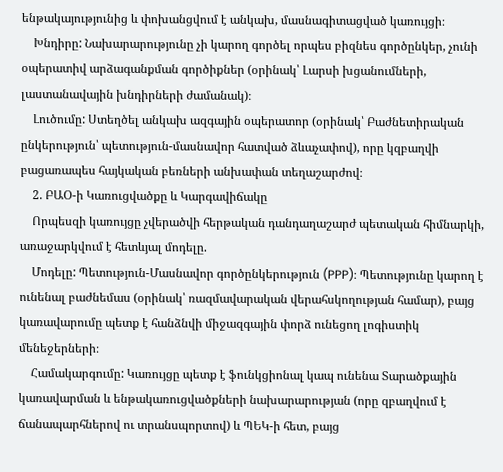ենթակայությունից և փոխանցվում է անկախ, մասնագիտացված կառույցի։
    Խնդիրը: Նախարարությունը չի կարող գործել որպես բիզնես գործընկեր, չունի օպերատիվ արձագանքման գործիքներ (օրինակ՝ Լարսի խցանումների, լաստանավային խնդիրների ժամանակ)։
    Լուծումը: Ստեղծել անկախ ազգային օպերատոր (օրինակ՝ Բաժնետիրական ընկերություն՝ պետություն-մասնավոր հատված ձևաչափով), որը կզբաղվի բացառապես հայկական բեռների անխափան տեղաշարժով։
    2. ԲԱՕ-ի Կառուցվածքը և Կարգավիճակը
    Որպեսզի կառույցը չվերածվի հերթական դանդաղաշարժ պետական հիմնարկի, առաջարկվում է հետևյալ մոդելը.
    Մոդելը: Պետություն-Մասնավոր գործընկերություն (PPP)։ Պետությունը կարող է ունենալ բաժնեմաս (օրինակ՝ ռազմավարական վերահսկողության համար), բայց կառավարումը պետք է հանձնվի միջազգային փորձ ունեցող լոգիստիկ մենեջերների։
    Համակարգումը: Կառույցը պետք է ֆունկցիոնալ կապ ունենա Տարածքային կառավարման և ենթակառուցվածքների նախարարության (որը զբաղվում է ճանապարհներով ու տրանսպորտով) և ՊԵԿ-ի հետ, բայց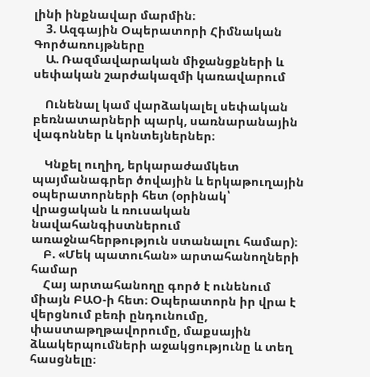լինի ինքնավար մարմին։
    3. Ազգային Օպերատորի Հիմնական Գործառույթները
    Ա. Ռազմավարական միջանցքների և սեփական շարժակազմի կառավարում

    Ունենալ կամ վարձակալել սեփական բեռնատարների պարկ, սառնարանային վագոններ և կոնտեյներներ։

    Կնքել ուղիղ, երկարաժամկետ պայմանագրեր ծովային և երկաթուղային օպերատորների հետ (օրինակ՝ վրացական և ռուսական նավահանգիստներում առաջնահերթություն ստանալու համար)։
    Բ. «Մեկ պատուհան» արտահանողների համար
    Հայ արտահանողը գործ է ունենում միայն ԲԱՕ-ի հետ։ Օպերատորն իր վրա է վերցնում բեռի ընդունումը, փաստաթղթավորումը, մաքսային ձևակերպումների աջակցությունը և տեղ հասցնելը։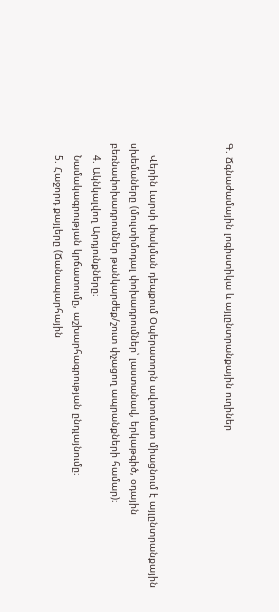Գ. Ճգնաժամային լոգիստիկա և այլընտրանքային ուղիներ



    Վերին Լարսի փակման դեպքում Օպերատորն ավտոմատ միացնում է այլընտրանքային սխեմաները (մուլտիմոդալ փոխադրումներ՝ լաստանավ, երկաթգիծ, օդային բեռնափոխադրումներ թանկարժեք/շուտ փչացող ապրանքների համար)։
    4. Ակնկալվող Արդյունքները։
    Նամակագրության կրճատումը, աշխարհագրության ընդլայնումը։
    5. Հաջորդ քայլերը (Ճանապարհային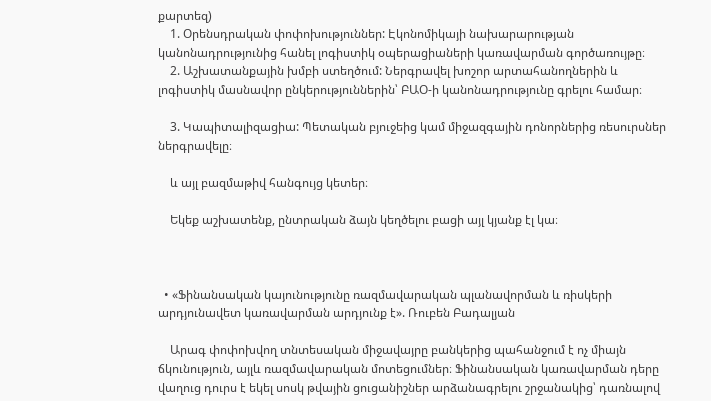քարտեզ)
    1. Օրենսդրական փոփոխություններ: Էկոնոմիկայի նախարարության կանոնադրությունից հանել լոգիստիկ օպերացիաների կառավարման գործառույթը։
    2. Աշխատանքային խմբի ստեղծում: Ներգրավել խոշոր արտահանողներին և լոգիստիկ մասնավոր ընկերություններին՝ ԲԱՕ-ի կանոնադրությունը գրելու համար։

    3. Կապիտալիզացիա: Պետական բյուջեից կամ միջազգային դոնորներից ռեսուրսներ ներգրավելը։

    և այլ բազմաթիվ հանգույց կետեր։

    Եկեք աշխատենք, ընտրական ձայն կեղծելու բացի այլ կյանք էլ կա։



  • «Ֆինանսական կայունությունը ռազմավարական պլանավորման և ռիսկերի արդյունավետ կառավարման արդյունք է». Ռուբեն Բադալյան

    Արագ փոփոխվող տնտեսական միջավայրը բանկերից պահանջում է ոչ միայն ճկունություն, այլև ռազմավարական մոտեցումներ։ Ֆինանսական կառավարման դերը վաղուց դուրս է եկել սոսկ թվային ցուցանիշներ արձանագրելու շրջանակից՝ դառնալով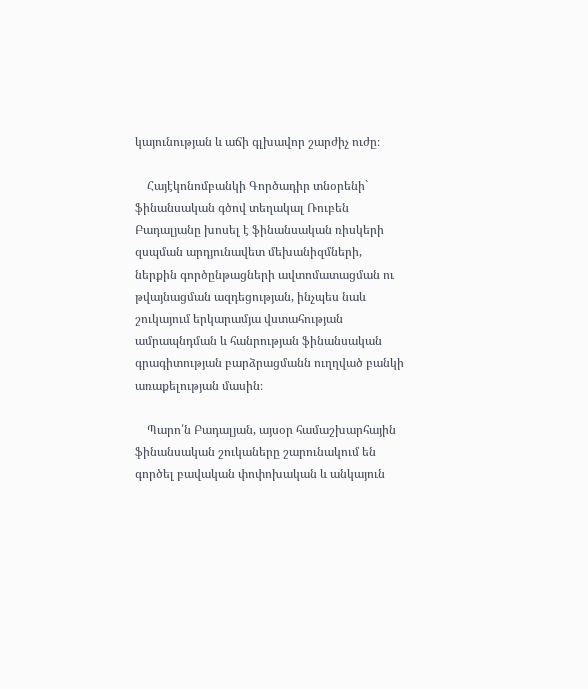կայունության և աճի գլխավոր շարժիչ ուժը։

    Հայէկոնոմբանկի Գործադիր տնօրենի` ֆինանսական գծով տեղակալ Ռուբեն Բադալյանը խոսել է ֆինանսական ռիսկերի զսպման արդյունավետ մեխանիզմների, ներքին գործընթացների ավտոմատացման ու թվայնացման ազդեցության, ինչպես նաև շուկայում երկարամյա վստահության ամրապնդման և հանրության ֆինանսական գրագիտության բարձրացմանն ուղղված բանկի առաքելության մասին։

    Պարո՛ն Բադալյան, այսօր համաշխարհային ֆինանսական շուկաները շարունակում են գործել բավական փոփոխական և անկայուն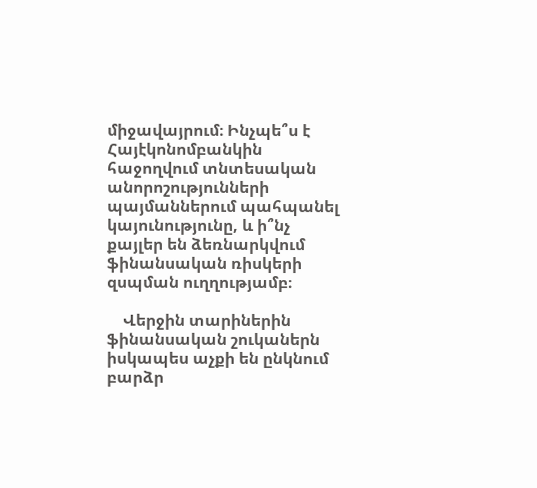միջավայրում։ Ինչպե՞ս է Հայէկոնոմբանկին հաջողվում տնտեսական անորոշությունների պայմաններում պահպանել կայունությունը, և ի՞նչ քայլեր են ձեռնարկվում ֆինանսական ռիսկերի զսպման ուղղությամբ։

    Վերջին տարիներին ֆինանսական շուկաներն իսկապես աչքի են ընկնում բարձր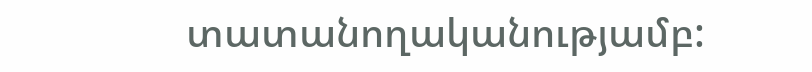տատանողականությամբ: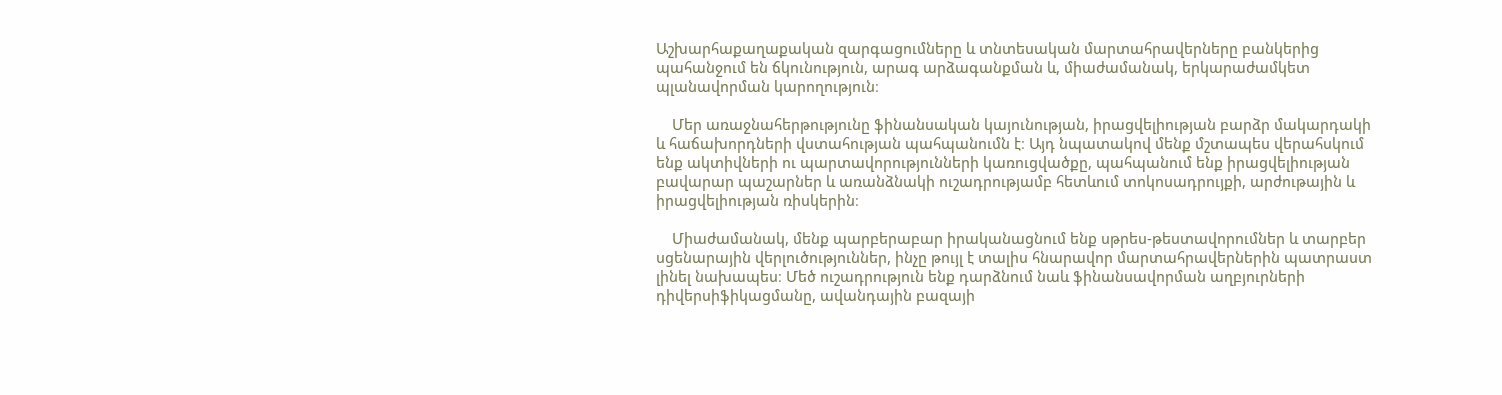Աշխարհաքաղաքական զարգացումները և տնտեսական մարտահրավերները բանկերից պահանջում են ճկունություն, արագ արձագանքման և, միաժամանակ, երկարաժամկետ պլանավորման կարողություն։

    Մեր առաջնահերթությունը ֆինանսական կայունության, իրացվելիության բարձր մակարդակի և հաճախորդների վստահության պահպանումն է։ Այդ նպատակով մենք մշտապես վերահսկում ենք ակտիվների ու պարտավորությունների կառուցվածքը, պահպանում ենք իրացվելիության բավարար պաշարներ և առանձնակի ուշադրությամբ հետևում տոկոսադրույքի, արժութային և իրացվելիության ռիսկերին։

    Միաժամանակ, մենք պարբերաբար իրականացնում ենք սթրես-թեստավորումներ և տարբեր սցենարային վերլուծություններ, ինչը թույլ է տալիս հնարավոր մարտահրավերներին պատրաստ լինել նախապես։ Մեծ ուշադրություն ենք դարձնում նաև ֆինանսավորման աղբյուրների դիվերսիֆիկացմանը, ավանդային բազայի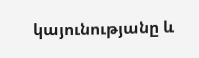կայունությանը և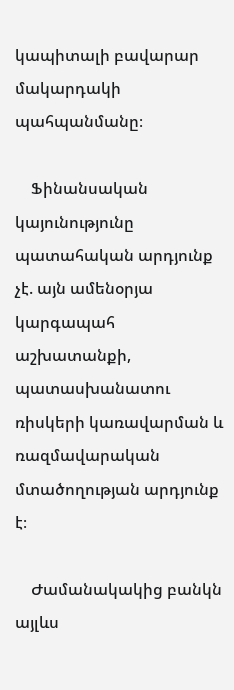կապիտալի բավարար մակարդակի պահպանմանը։

    Ֆինանսական կայունությունը պատահական արդյունք չէ. այն ամենօրյա կարգապահ աշխատանքի, պատասխանատու ռիսկերի կառավարման և ռազմավարական մտածողության արդյունք է։

    Ժամանակակից բանկն այլևս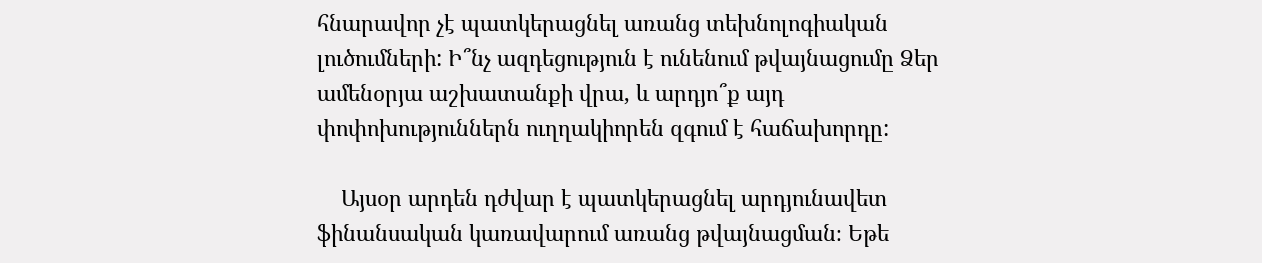հնարավոր չէ պատկերացնել առանց տեխնոլոգիական լուծումների: Ի՞նչ ազդեցություն է ունենում թվայնացումը Ձեր ամենօրյա աշխատանքի վրա, և արդյո՞ք այդ փոփոխություններն ուղղակիորեն զգում է հաճախորդը:

    Այսօր արդեն դժվար է պատկերացնել արդյունավետ ֆինանսական կառավարում առանց թվայնացման։ Եթե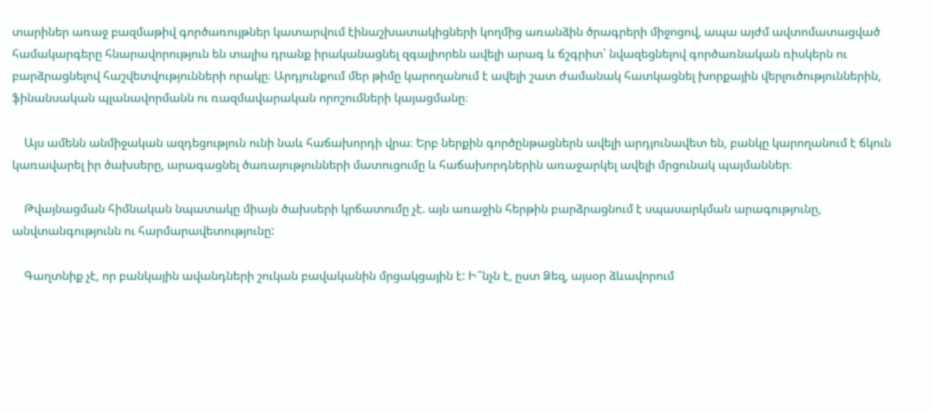տարիներ առաջ բազմաթիվ գործառույթներ կատարվում էինաշխատակիցների կողմից առանձին ծրագրերի միջոցով, ապա այժմ ավտոմատացված համակարգերը հնարավորություն են տալիս դրանք իրականացնել զգալիորեն ավելի արագ և ճշգրիտ՝ նվազեցնելով գործառնական ռիսկերն ու բարձրացնելով հաշվետվությունների որակը։ Արդյունքում մեր թիմը կարողանում է ավելի շատ ժամանակ հատկացնել խորքային վերլուծություններին, ֆինանսական պլանավորմանն ու ռազմավարական որոշումների կայացմանը։

    Այս ամենն անմիջական ազդեցություն ունի նաև հաճախորդի վրա։ Երբ ներքին գործընթացներն ավելի արդյունավետ են, բանկը կարողանում է ճկուն կառավարել իր ծախսերը, արագացնել ծառայությունների մատուցումը և հաճախորդներին առաջարկել ավելի մրցունակ պայմաններ։

    Թվայնացման հիմնական նպատակը միայն ծախսերի կրճատումը չէ. այն առաջին հերթին բարձրացնում է սպասարկման արագությունը, անվտանգությունն ու հարմարավետությունը:

    Գաղտնիք չէ, որ բանկային ավանդների շուկան բավականին մրցակցային է: Ի՞նչն է, ըստ Ձեզ, այսօր ձևավորում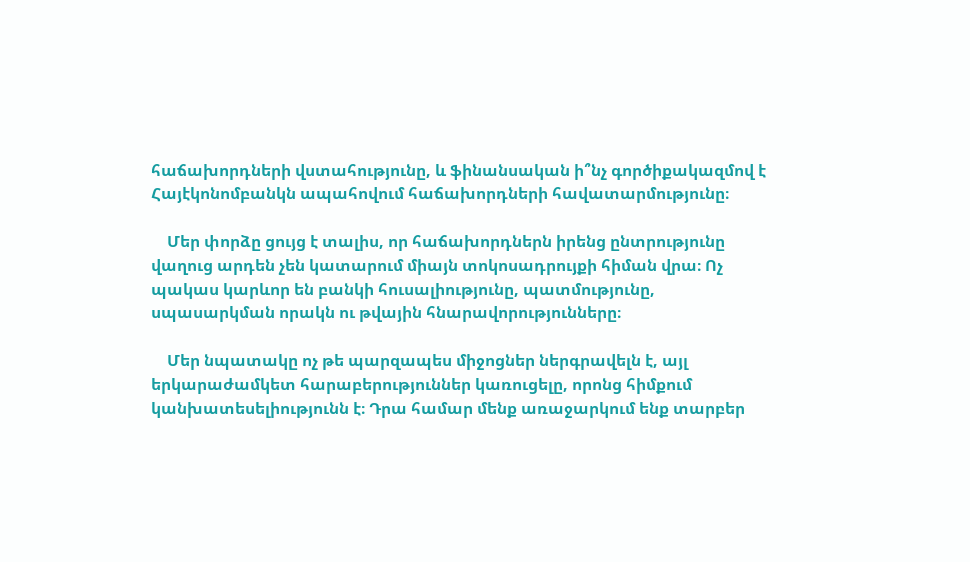հաճախորդների վստահությունը, և ֆինանսական ի՞նչ գործիքակազմով է Հայէկոնոմբանկն ապահովում հաճախորդների հավատարմությունը։

    Մեր փորձը ցույց է տալիս, որ հաճախորդներն իրենց ընտրությունը վաղուց արդեն չեն կատարում միայն տոկոսադրույքի հիման վրա։ Ոչ պակաս կարևոր են բանկի հուսալիությունը, պատմությունը, սպասարկման որակն ու թվային հնարավորությունները։

    Մեր նպատակը ոչ թե պարզապես միջոցներ ներգրավելն է, այլ երկարաժամկետ հարաբերություններ կառուցելը, որոնց հիմքում կանխատեսելիությունն է։ Դրա համար մենք առաջարկում ենք տարբեր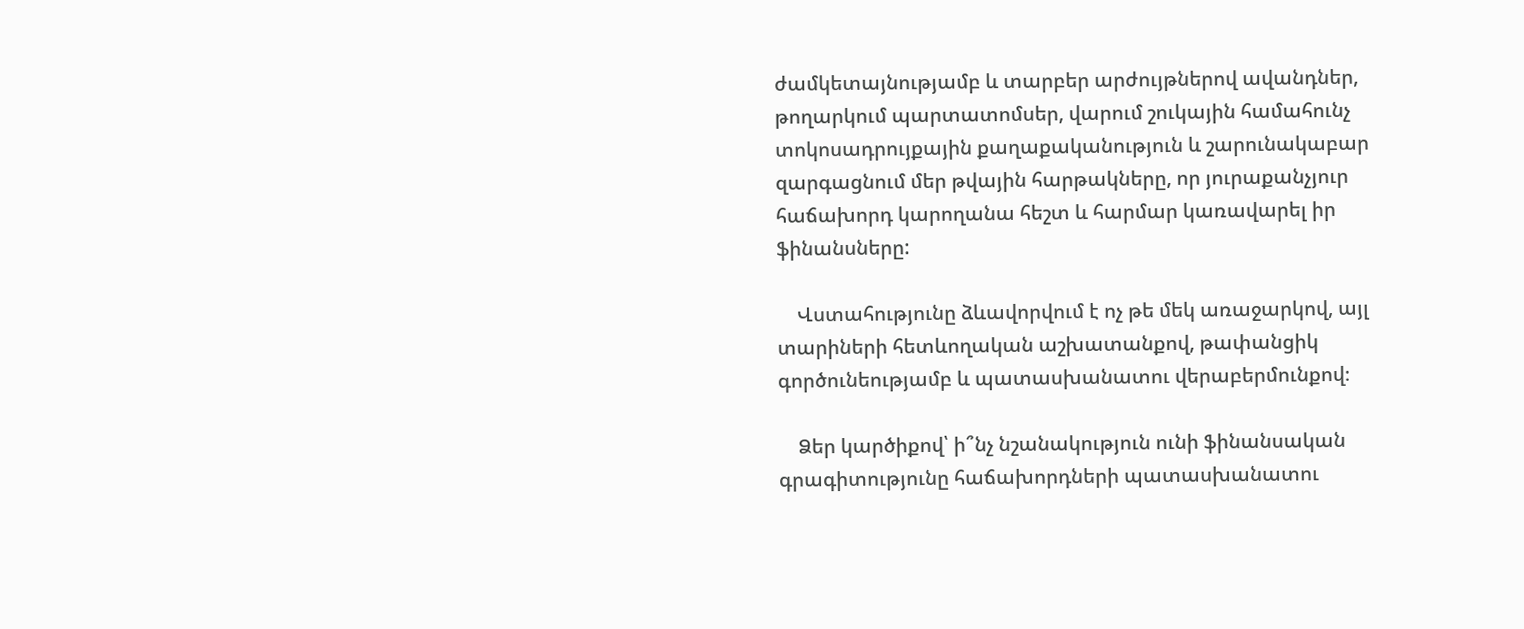ժամկետայնությամբ և տարբեր արժույթներով ավանդներ, թողարկում պարտատոմսեր, վարում շուկային համահունչ տոկոսադրույքային քաղաքականություն և շարունակաբար զարգացնում մեր թվային հարթակները, որ յուրաքանչյուր հաճախորդ կարողանա հեշտ և հարմար կառավարել իր ֆինանսները:

    Վստահությունը ձևավորվում է ոչ թե մեկ առաջարկով, այլ տարիների հետևողական աշխատանքով, թափանցիկ գործունեությամբ և պատասխանատու վերաբերմունքով։

    Ձեր կարծիքով՝ ի՞նչ նշանակություն ունի ֆինանսական գրագիտությունը հաճախորդների պատասխանատու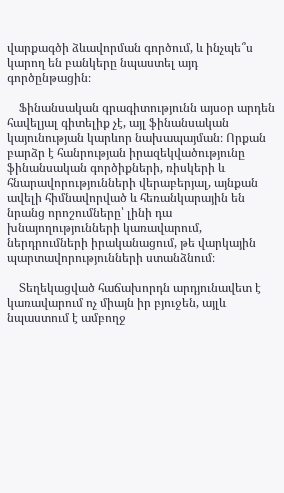վարքագծի ձևավորման գործում, և ինչպե՞ս կարող են բանկերը նպաստել այդ գործընթացին։

    Ֆինանսական գրագիտությունն այսօր արդեն հավելյալ գիտելիք չէ, այլ ֆինանսական կայունության կարևոր նախապայման։ Որքան բարձր է հանրության իրազեկվածությունը ֆինանսական գործիքների, ռիսկերի և հնարավորությունների վերաբերյալ, այնքան ավելի հիմնավորված և հեռանկարային են նրանց որոշումները՝ լինի դա խնայողությունների կառավարում, ներդրումների իրականացում, թե վարկային պարտավորությունների ստանձնում։

    Տեղեկացված հաճախորդն արդյունավետ է կառավարում ոչ միայն իր բյուջեն, այլև նպաստում է ամբողջ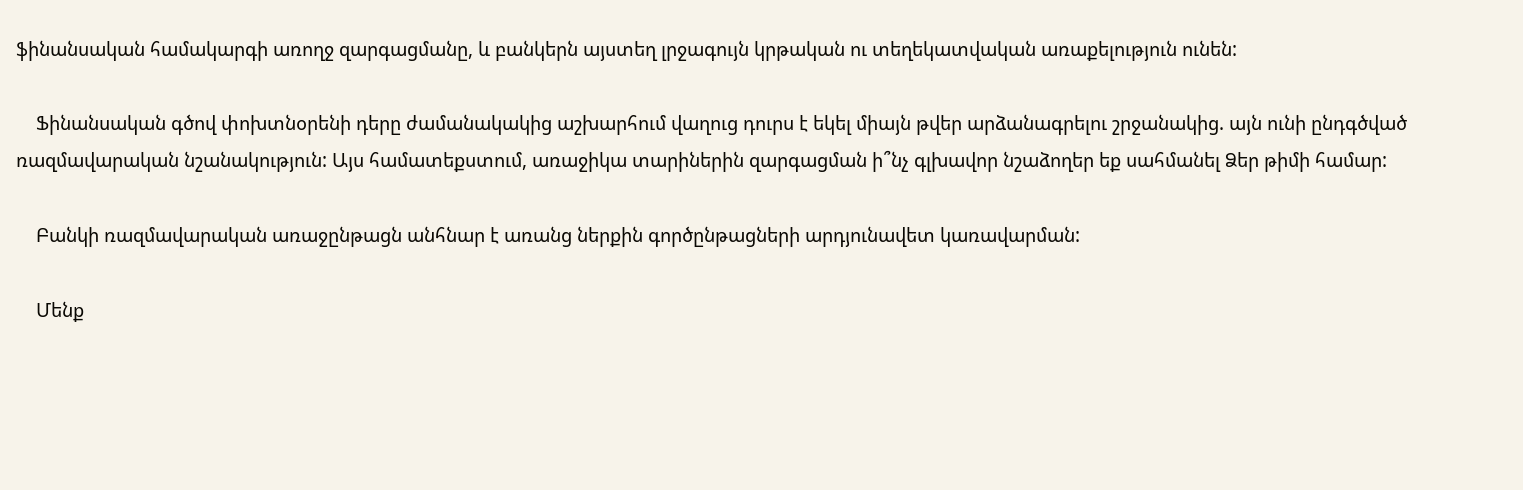ֆինանսական համակարգի առողջ զարգացմանը, և բանկերն այստեղ լրջագույն կրթական ու տեղեկատվական առաքելություն ունեն:

    Ֆինանսական գծով փոխտնօրենի դերը ժամանակակից աշխարհում վաղուց դուրս է եկել միայն թվեր արձանագրելու շրջանակից. այն ունի ընդգծված ռազմավարական նշանակություն: Այս համատեքստում, առաջիկա տարիներին զարգացման ի՞նչ գլխավոր նշաձողեր եք սահմանել Ձեր թիմի համար:

    Բանկի ռազմավարական առաջընթացն անհնար է առանց ներքին գործընթացների արդյունավետ կառավարման:

    Մենք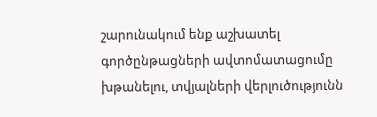շարունակում ենք աշխատել գործընթացների ավտոմատացումը խթանելու, տվյալների վերլուծությունն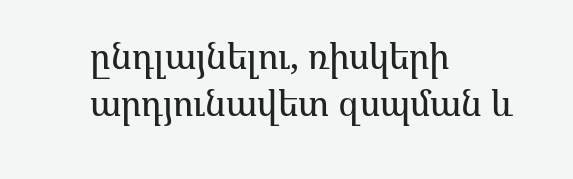ընդլայնելու, ռիսկերի արդյունավետ զսպման և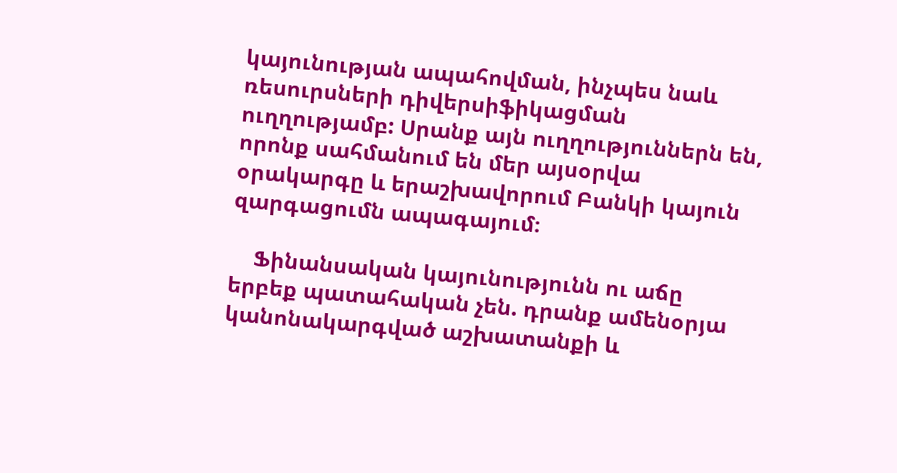կայունության ապահովման, ինչպես նաև ռեսուրսների դիվերսիֆիկացման ուղղությամբ: Սրանք այն ուղղություններն են, որոնք սահմանում են մեր այսօրվա օրակարգը և երաշխավորում Բանկի կայուն զարգացումն ապագայում։

    Ֆինանսական կայունությունն ու աճը երբեք պատահական չեն. դրանք ամենօրյա կանոնակարգված աշխատանքի և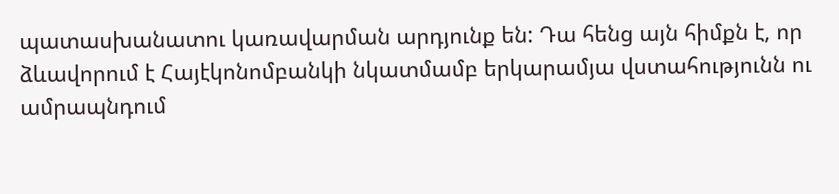պատասխանատու կառավարման արդյունք են: Դա հենց այն հիմքն է, որ ձևավորում է Հայէկոնոմբանկի նկատմամբ երկարամյա վստահությունն ու ամրապնդում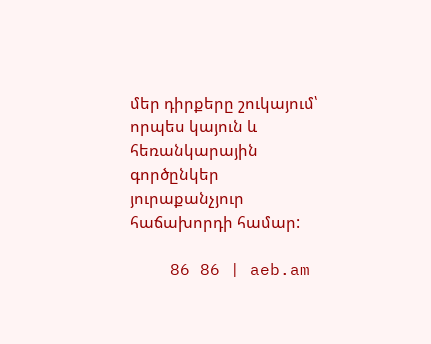մեր դիրքերը շուկայում՝ որպես կայուն և հեռանկարային գործընկեր յուրաքանչյուր հաճախորդի համար:

    86 86 | aeb.am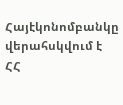Հայէկոնոմբանկը վերահսկվում է ՀՀ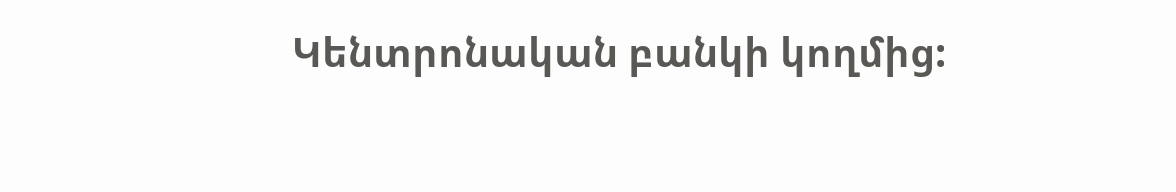Կենտրոնական բանկի կողմից: